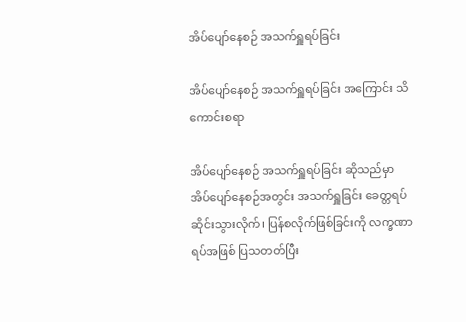အိပ်ပျော်နေစဉ် အသက်ရှူရပ်ခြင်း

အိပ်ပျော်နေစဉ် အသက်ရှူရပ်ခြင်း အကြောင်း သိကောင်းစရာ

အိပ်ပျော်နေစဉ် အသက်ရှူရပ်ခြင်း ဆိုသည်မှာ အိပ်ပျော်နေစဉ်အတွင်း အသက်ရှူခြင်း ခေတ္တရပ်ဆိုင်းသွားလိုက်၊ ပြန်စလိုက်ဖြစ်ခြင်းကို လက္ခဏာရပ်အဖြစ် ပြသတတ်ပြီး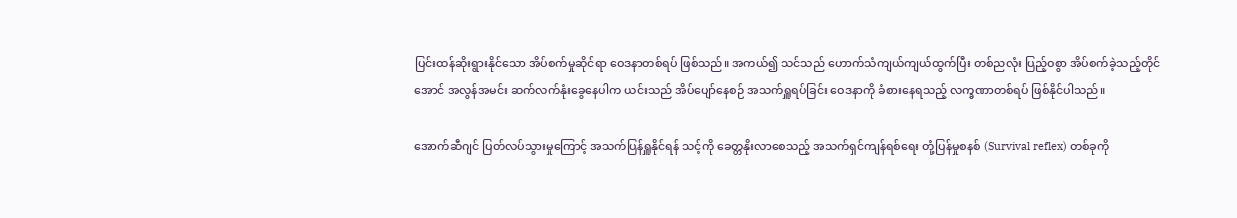ပြင်းထန်ဆိုးရွားနိုင်သော အိပ်စက်မှုဆိုင်ရာ ဝေဒနာတစ်ရပ် ဖြစ်သည်။ အကယ်၍ သင်သည် ဟောက်သံကျယ်ကျယ်ထွက်ပြီး တစ်ညလုံး ပြည့်ဝစွာ အိပ်စက်ခဲ့သည့်တိုင်အောင် အလွန်အမင်း ဆက်လက်နုံးခွေနေပါက ယင်းသည် အိပ်ပျော်နေစဉ် အသက်ရှူရပ်ခြင်း ဝေဒနာကို ခံစားနေရသည့် လက္ခဏာတစ်ရပ် ဖြစ်နိုင်ပါသည်။

အောက်ဆီဂျင် ပြတ်လပ်သွားမှုကြောင့် အသက်ပြန်ရှူနိုင်ရန် သင့်ကို ခေတ္တနိုးလာစေသည့် အသက်ရှင်ကျန်ရစ်ရေး တုံ့ပြန်မှုစနစ် (Survival reflex) တစ်ခုကို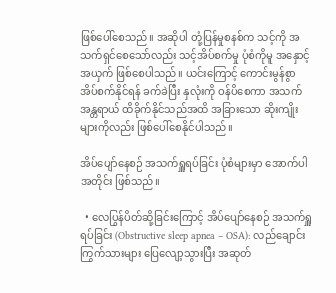ဖြစ်ပေါ်စေသည်။ အဆိုပါ တုံ့ပြန်မှုစနစ်က သင့်ကို အသက်ရှင်စေသော်လည်း သင့်အိပ်စက်မှု ပုံစံကိုမူ အနှောင့်အယှက် ဖြစ်စေပါသည်။ ယင်းကြောင့် ကောင်းမွန်စွာ အိပ်စက်နိုင်ရန် ခက်ခဲပြီး နှလုံးကို ဝန်ပိစေကာ အသက်အန္တရာယ် ထိခိုက်နိုင်သည်အထိ အခြားသော ဆိုးကျိုးများကိုလည်း ဖြစ်ပေါ်စေနိုင်ပါသည်။

အိပ်ပျော်နေစဉ် အသက်ရှူရပ်ခြင်း ပုံစံများမှာ အောက်ပါအတိုင်း ဖြစ်သည်။

  • လေပြွန်ပိတ်ဆို့ခြင်းကြောင့် အိပ်ပျော်နေစဉ် အသက်ရှူရပ်ခြင်း (Obstructive sleep apnea – OSA): လည်ချောင်းကြွက်သားများ ပြေလျော့သွားပြီး အဆုတ်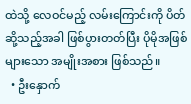ထဲသို့ လေဝင်မည့် လမ်းကြောင်းကို ပိတ်ဆို့သည့်အခါ ဖြစ်ပွားတတ်ပြီး ပိုမိုအဖြစ်များသော အမျိုးအစား ဖြစ်သည်။
  • ဦးနှောက်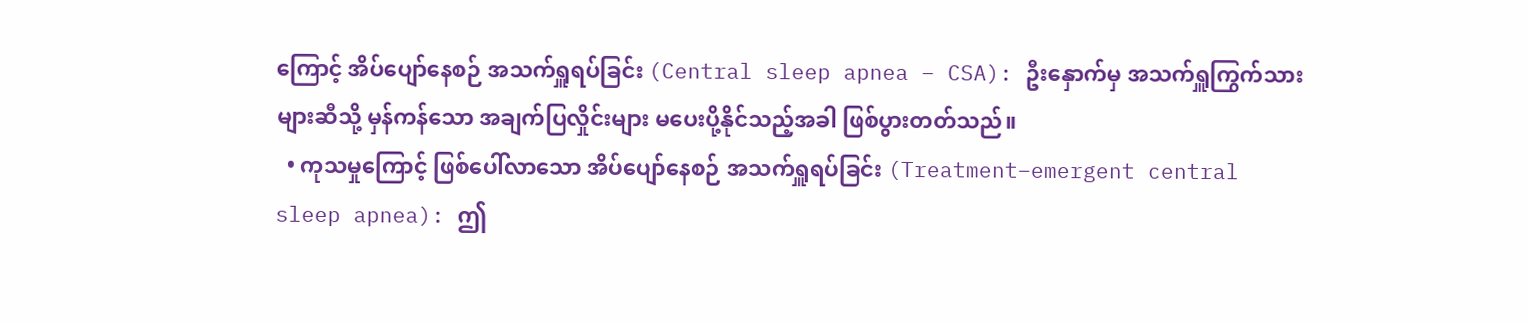ကြောင့် အိပ်ပျော်နေစဉ် အသက်ရှူရပ်ခြင်း (Central sleep apnea – CSA): ဦးနှောက်မှ အသက်ရှူကြွက်သားများဆီသို့ မှန်ကန်သော အချက်ပြလှိုင်းများ မပေးပို့နိုင်သည့်အခါ ဖြစ်ပွားတတ်သည်။
  • ကုသမှုကြောင့် ဖြစ်ပေါ်လာသော အိပ်ပျော်နေစဉ် အသက်ရှူရပ်ခြင်း (Treatment–emergent central sleep apnea): ဤ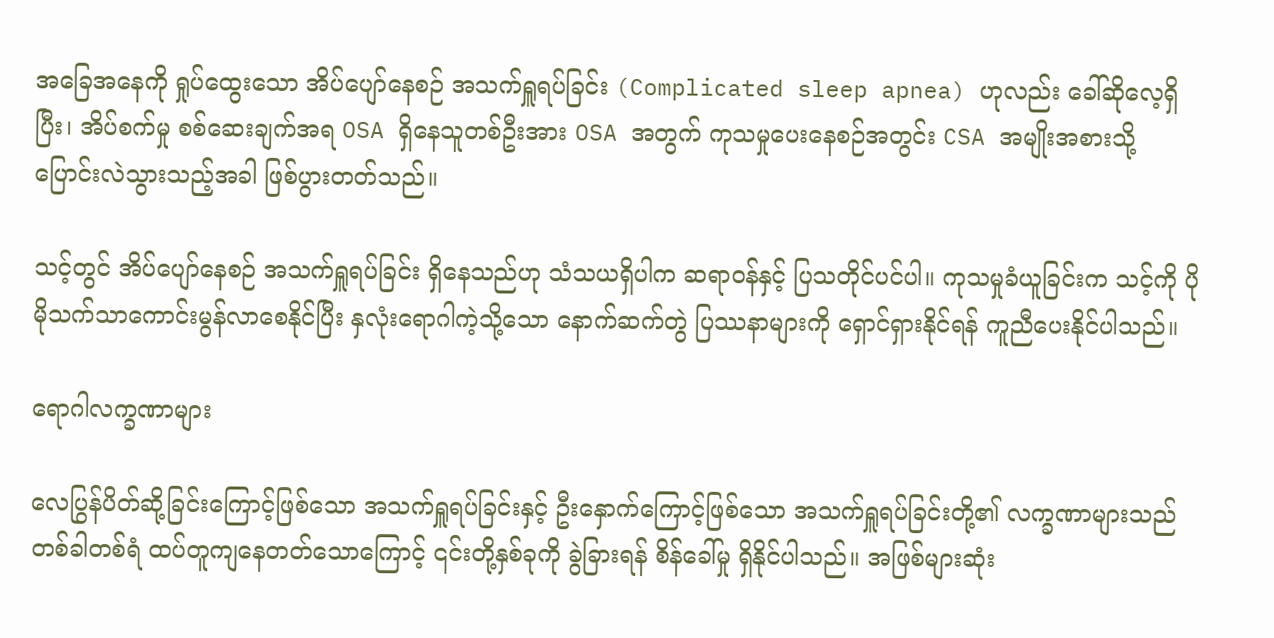အခြေအနေကို ရှုပ်ထွေးသော အိပ်ပျော်နေစဉ် အသက်ရှူရပ်ခြင်း (Complicated sleep apnea) ဟုလည်း ခေါ်ဆိုလေ့ရှိပြီး၊ အိပ်စက်မှု စစ်ဆေးချက်အရ OSA ရှိနေသူတစ်ဦးအား OSA အတွက် ကုသမှုပေးနေစဉ်အတွင်း CSA အမျိုးအစားသို့ ပြောင်းလဲသွားသည့်အခါ ဖြစ်ပွားတတ်သည်။

သင့်တွင် အိပ်ပျော်နေစဉ် အသက်ရှူရပ်ခြင်း ရှိနေသည်ဟု သံသယရှိပါက ဆရာဝန်နှင့် ပြသတိုင်ပင်ပါ။ ကုသမှုခံယူခြင်းက သင့်ကို ပိုမိုသက်သာကောင်းမွန်လာစေနိုင်ပြီး နှလုံးရောဂါကဲ့သို့သော နောက်ဆက်တွဲ ပြဿနာများကို ရှောင်ရှားနိုင်ရန် ကူညီပေးနိုင်ပါသည်။

ရောဂါလက္ခဏာများ

လေပြွန်ပိတ်ဆို့ခြင်းကြောင့်ဖြစ်သော အသက်ရှူရပ်ခြင်းနှင့် ဦးနှောက်ကြောင့်ဖြစ်သော အသက်ရှူရပ်ခြင်းတို့၏ လက္ခဏာများသည် တစ်ခါတစ်ရံ ထပ်တူကျနေတတ်သောကြောင့် ၎င်းတို့နှစ်ခုကို ခွဲခြားရန် စိန်ခေါ်မှု ရှိနိုင်ပါသည်။ အဖြစ်များဆုံး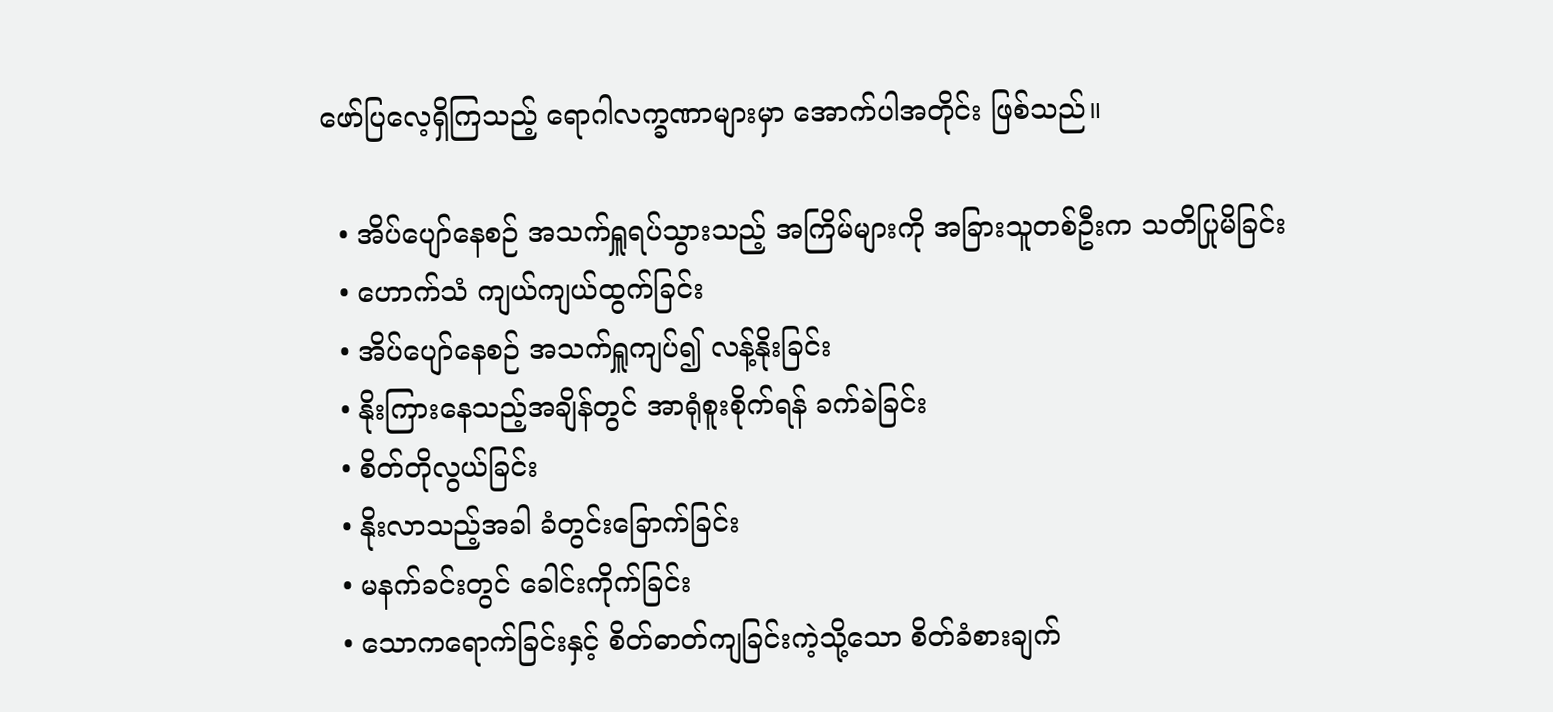ဖော်ပြလေ့ရှိကြသည့် ရောဂါလက္ခဏာများမှာ အောက်ပါအတိုင်း ဖြစ်သည်။

  • အိပ်ပျော်နေစဉ် အသက်ရှူရပ်သွားသည့် အကြိမ်များကို အခြားသူတစ်ဦးက သတိပြုမိခြင်း
  • ဟောက်သံ ကျယ်ကျယ်ထွက်ခြင်း
  • အိပ်ပျော်နေစဉ် အသက်ရှူကျပ်၍ လန့်နိုးခြင်း
  • နိုးကြားနေသည့်အချိန်တွင် အာရုံစူးစိုက်ရန် ခက်ခဲခြင်း
  • စိတ်တိုလွယ်ခြင်း
  • နိုးလာသည့်အခါ ခံတွင်းခြောက်ခြင်း
  • မနက်ခင်းတွင် ခေါင်းကိုက်ခြင်း
  • သောကရောက်ခြင်းနှင့် စိတ်ဓာတ်ကျခြင်းကဲ့သို့သော စိတ်ခံစားချက်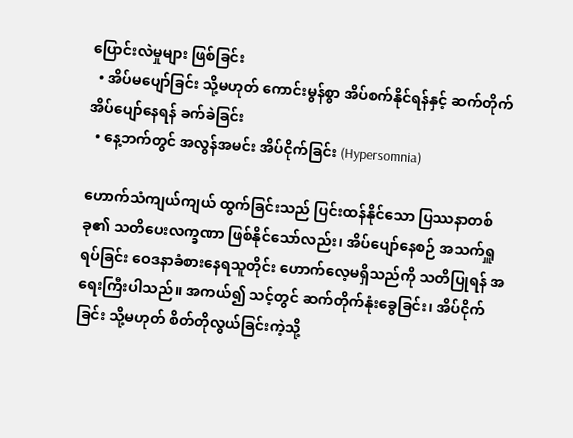ပြောင်းလဲမှုများ ဖြစ်ခြင်း
  • အိပ်မပျော်ခြင်း သို့မဟုတ် ကောင်းမွန်စွာ အိပ်စက်နိုင်ရန်နှင့် ဆက်တိုက်အိပ်ပျော်နေရန် ခက်ခဲခြင်း
  • နေ့ဘက်တွင် အလွန်အမင်း အိပ်ငိုက်ခြင်း (Hypersomnia)

ဟောက်သံကျယ်ကျယ် ထွက်ခြင်းသည် ပြင်းထန်နိုင်သော ပြဿနာတစ်ခု၏ သတိပေးလက္ခဏာ ဖြစ်နိုင်သော်လည်း၊ အိပ်ပျော်နေစဉ် အသက်ရှူရပ်ခြင်း ဝေဒနာခံစားနေရသူတိုင်း ဟောက်လေ့မရှိသည်ကို သတိပြုရန် အရေးကြီးပါသည်။ အကယ်၍ သင့်တွင် ဆက်တိုက်နုံးခွေခြင်း၊ အိပ်ငိုက်ခြင်း သို့မဟုတ် စိတ်တိုလွယ်ခြင်းကဲ့သို့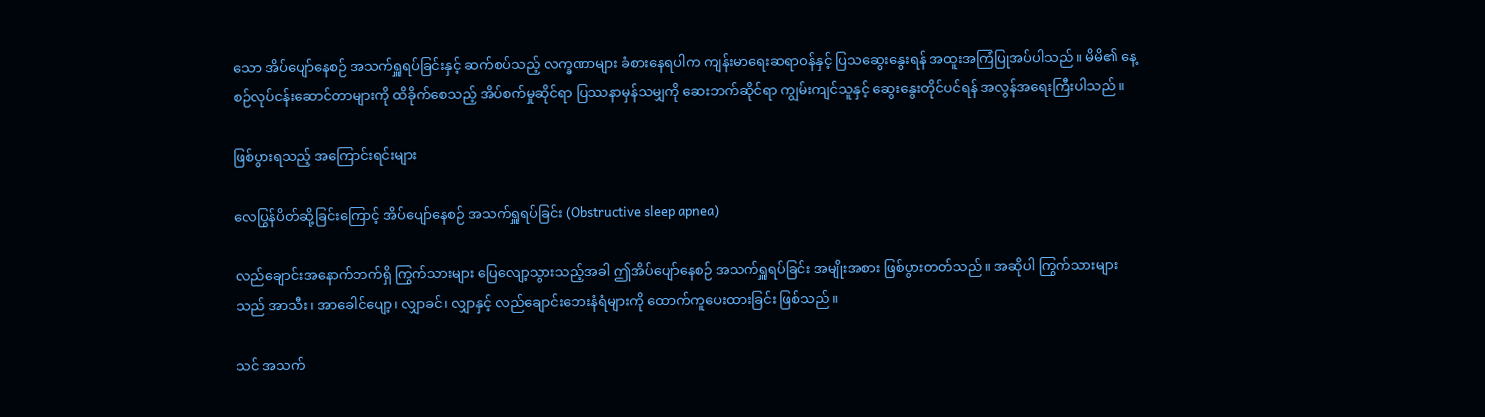သော အိပ်ပျော်နေစဉ် အသက်ရှူရပ်ခြင်းနှင့် ဆက်စပ်သည့် လက္ခဏာများ ခံစားနေရပါက ကျန်းမာရေးဆရာဝန်နှင့် ပြသဆွေးနွေးရန် အထူးအကြံပြုအပ်ပါသည်။ မိမိ၏ နေ့စဉ်လုပ်ငန်းဆောင်တာများကို ထိခိုက်စေသည့် အိပ်စက်မှုဆိုင်ရာ ပြဿနာမှန်သမျှကို ဆေးဘက်ဆိုင်ရာ ကျွမ်းကျင်သူနှင့် ဆွေးနွေးတိုင်ပင်ရန် အလွန်အရေးကြီးပါသည်။

ဖြစ်ပွားရသည့် အကြောင်းရင်းများ

လေပြွန်ပိတ်ဆို့ခြင်းကြောင့် အိပ်ပျော်နေစဉ် အသက်ရှူရပ်ခြင်း (Obstructive sleep apnea)

လည်ချောင်းအနောက်ဘက်ရှိ ကြွက်သားများ ပြေလျော့သွားသည့်အခါ ဤအိပ်ပျော်နေစဉ် အသက်ရှူရပ်ခြင်း အမျိုးအစား ဖြစ်ပွားတတ်သည်။ အဆိုပါ ကြွက်သားများသည် အာသီး၊ အာခေါင်ပျော့၊ လျှာခင်၊ လျှာနှင့် လည်ချောင်းဘေးနံရံများကို ထောက်ကူပေးထားခြင်း ဖြစ်သည်။

သင် အသက်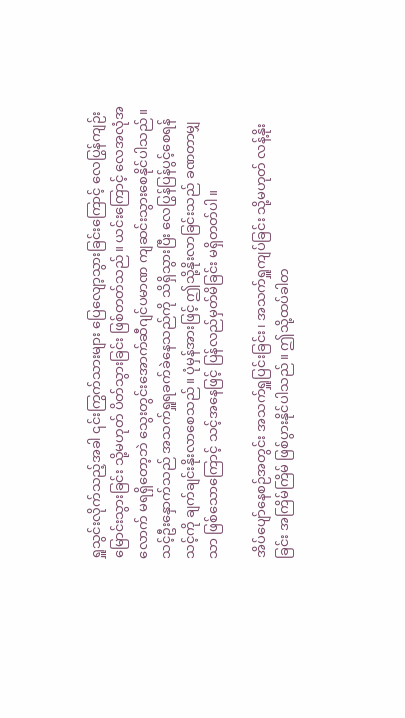ရှူသွင်းလိုက်သည့်အခါ ၎င်းကြွက်သားများ ပြေလျော့သွားခြင်းကြောင့် လေပြွန်ကျဉ်းမြောင်းသွားခြင်း သို့မဟုတ် ပိတ်သွားခြင်း ဖြစ်တတ်သည်။ ယင်းကြောင့် လေအလုံအလောက် မရရှိတော့ဘဲ သွေးတွင်းအောက်ဆီဂျင်ပမာဏ ကျဆင်းသွားစေနိုင်ပါသည်။ သင့်ဦးနှောက်သည် အသက်ရှူရခက်ခဲနေသည်ကို သိရှိသွားပြီး လေပြွန်ပြန်ပွင့်စေရန် သင့်ကို ချက်ချင်းနိုးလာစေသည်။ ပုံမှန်အားဖြင့် ဤသို့နိုးလာခြင်းသည် ခဏတာမျှသာ ဖြစ်သောကြောင့် သင့်အနေဖြင့် ပြန်လည်မှတ်မိခြင်း မရှိတတ်ပါ။

အိပ်ပျော်နေစဉ်အတွင်း အသက်ရှူပြင်းခြင်း၊ အသက်ရှူကျပ်ခြင်း သို့မဟုတ် လန့်နိုးခြင်း အကြိမ်ကြိမ် ဖြစ်ပွားနိုင်ပါသည်။ ဤသို့ထပ်ခါတ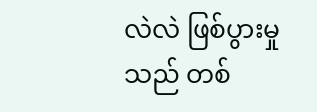လဲလဲ ဖြစ်ပွားမှုသည် တစ်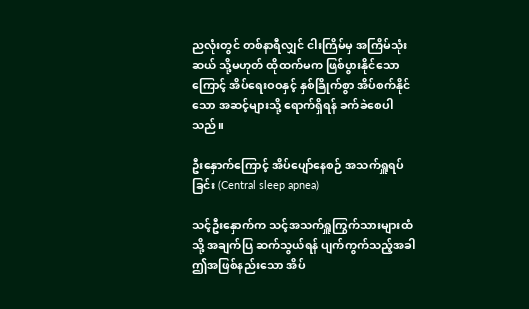ညလုံးတွင် တစ်နာရီလျှင် ငါးကြိမ်မှ အကြိမ်သုံးဆယ် သို့မဟုတ် ထိုထက်မက ဖြစ်ပွားနိုင်သောကြောင့် အိပ်ရေးဝဝနှင့် နှစ်ခြိုက်စွာ အိပ်စက်နိုင်သော အဆင့်များသို့ ရောက်ရှိရန် ခက်ခဲစေပါသည်။

ဦးနှောက်ကြောင့် အိပ်ပျော်နေစဉ် အသက်ရှူရပ်ခြင်း (Central sleep apnea)

သင့်ဦးနှောက်က သင့်အသက်ရှူကြွက်သားများထံသို့ အချက်ပြ ဆက်သွယ်ရန် ပျက်ကွက်သည့်အခါ ဤအဖြစ်နည်းသော အိပ်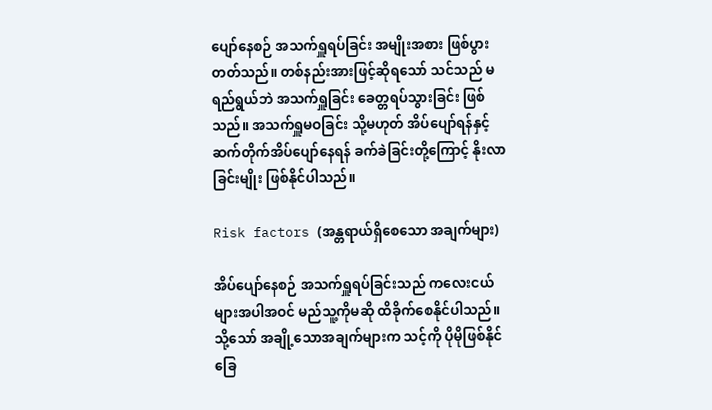ပျော်နေစဉ် အသက်ရှူရပ်ခြင်း အမျိုးအစား ဖြစ်ပွားတတ်သည်။ တစ်နည်းအားဖြင့်ဆိုရသော် သင်သည် မရည်ရွယ်ဘဲ အသက်ရှူခြင်း ခေတ္တရပ်သွားခြင်း ဖြစ်သည်။ အသက်ရှူမဝခြင်း သို့မဟုတ် အိပ်ပျော်ရန်နှင့် ဆက်တိုက်အိပ်ပျော်နေရန် ခက်ခဲခြင်းတို့ကြောင့် နိုးလာခြင်းမျိုး ဖြစ်နိုင်ပါသည်။

Risk factors (အန္တရာယ်ရှိစေသော အချက်များ)

အိပ်ပျော်နေစဉ် အသက်ရှူရပ်ခြင်းသည် ကလေးငယ်များအပါအဝင် မည်သူ့ကိုမဆို ထိခိုက်စေနိုင်ပါသည်။ သို့သော် အချို့သောအချက်များက သင့်ကို ပိုမိုဖြစ်နိုင်ခြေ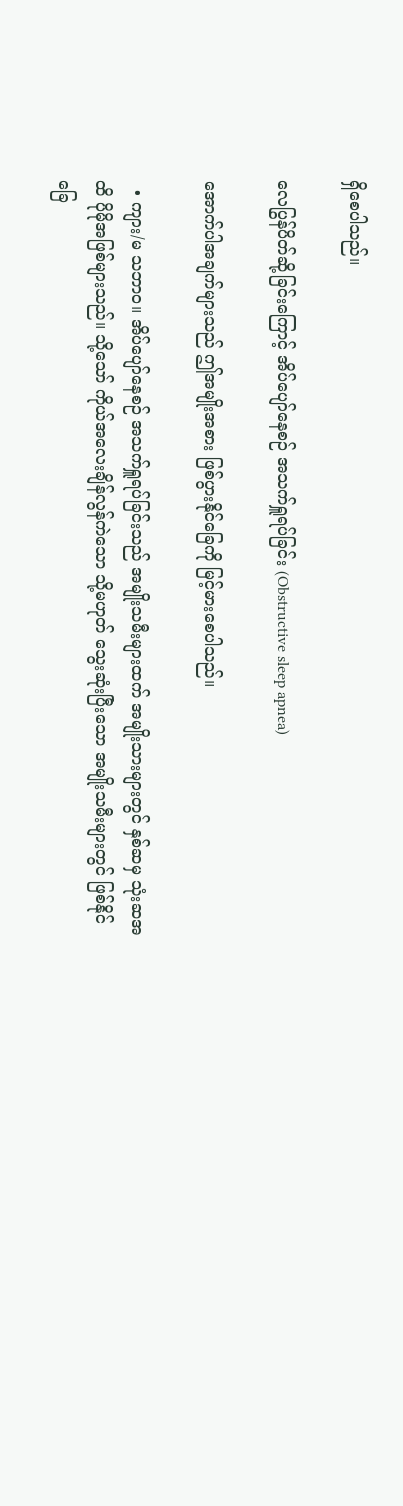ရှိစေပါသည်။

လေပြွန်ပိတ်ဆို့ခြင်းကြောင့် အိပ်ပျော်နေစဉ် အသက်ရှူရပ်ခြင်း (Obstructive sleep apnea)

အောက်ပါအချက်များသည် ဤအမျိုးအစား ဖြစ်ပွားနိုင်ခြေကို မြင့်မားစေပါသည်။

  • ကျား/မ သဘာဝ။ အိပ်ပျော်နေစဉ် အသက်ရှူရပ်ခြင်းသည် အမျိုးသမီးများထက် အမျိုးသားများတွင် နှစ်ဆမှ သုံးဆအထိ ပိုမိုအဖြစ်များသည်။ သို့သော် ကိုယ်အလေးချိန်လွန်ကဲသော သို့မဟုတ် သွေးဆုံးပြီးသော အမျိုးသမီးများတွင် ဖြစ်နိုင်ခြေ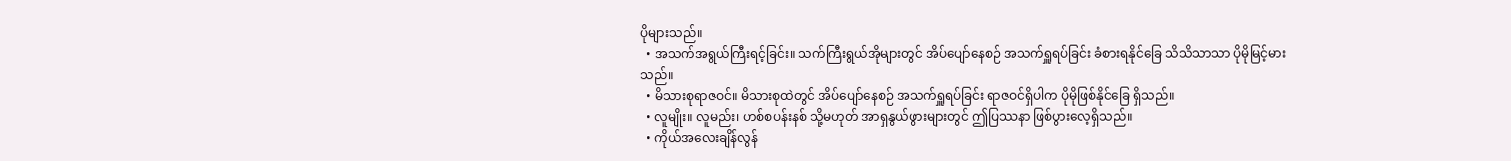ပိုများသည်။
  • အသက်အရွယ်ကြီးရင့်ခြင်း။ သက်ကြီးရွယ်အိုများတွင် အိပ်ပျော်နေစဉ် အသက်ရှူရပ်ခြင်း ခံစားရနိုင်ခြေ သိသိသာသာ ပိုမိုမြင့်မားသည်။
  • မိသားစုရာဇဝင်။ မိသားစုထဲတွင် အိပ်ပျော်နေစဉ် အသက်ရှူရပ်ခြင်း ရာဇဝင်ရှိပါက ပိုမိုဖြစ်နိုင်ခြေ ရှိသည်။
  • လူမျိုး။ လူမည်း၊ ဟစ်စပန်းနစ် သို့မဟုတ် အာရှနွယ်ဖွားများတွင် ဤပြဿနာ ဖြစ်ပွားလေ့ရှိသည်။
  • ကိုယ်အလေးချိန်လွန်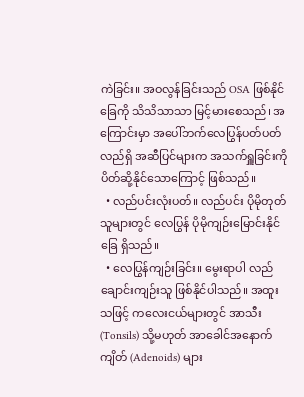ကဲခြင်း။ အဝလွန်ခြင်းသည် OSA ဖြစ်နိုင်ခြေကို သိသိသာသာ မြင့်မားစေသည်၊ အကြောင်းမှာ အပေါ်ဘက်လေပြွန်ပတ်ပတ်လည်ရှိ အဆီပြင်များက အသက်ရှူခြင်းကို ပိတ်ဆို့နိုင်သောကြောင့် ဖြစ်သည်။
  • လည်ပင်းလုံးပတ်။ လည်ပင်း ပိုမိုတုတ်သူများတွင် လေပြွန် ပိုမိုကျဉ်းမြောင်းနိုင်ခြေ ရှိသည်။
  • လေပြွန်ကျဉ်းခြင်း။ မွေးရာပါ လည်ချောင်းကျဉ်းသူ ဖြစ်နိုင်ပါသည်။ အထူးသဖြင့် ကလေးငယ်များတွင် အာသီး (Tonsils) သို့မဟုတ် အာခေါင်အနောက်ကျိတ် (Adenoids) များ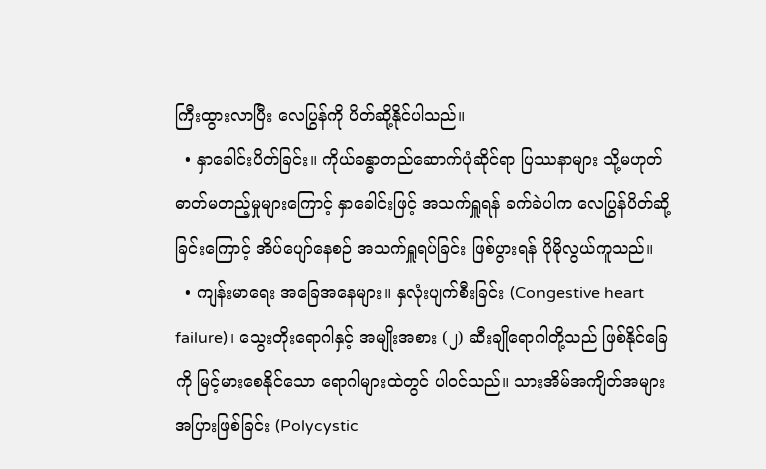ကြီးထွားလာပြီး လေပြွန်ကို ပိတ်ဆို့နိုင်ပါသည်။
  • နှာခေါင်းပိတ်ခြင်း။ ကိုယ်ခန္ဓာတည်ဆောက်ပုံဆိုင်ရာ ပြဿနာများ သို့မဟုတ် ဓာတ်မတည့်မှုများကြောင့် နှာခေါင်းဖြင့် အသက်ရှူရန် ခက်ခဲပါက လေပြွန်ပိတ်ဆို့ခြင်းကြောင့် အိပ်ပျော်နေစဉ် အသက်ရှူရပ်ခြင်း ဖြစ်ပွားရန် ပိုမိုလွယ်ကူသည်။
  • ကျန်းမာရေး အခြေအနေများ။ နှလုံးပျက်စီးခြင်း (Congestive heart failure)၊ သွေးတိုးရောဂါနှင့် အမျိုးအစား (၂) ဆီးချိုရောဂါတို့သည် ဖြစ်နိုင်ခြေကို မြင့်မားစေနိုင်သော ရောဂါများထဲတွင် ပါဝင်သည်။ သားအိမ်အကျိတ်အများအပြားဖြစ်ခြင်း (Polycystic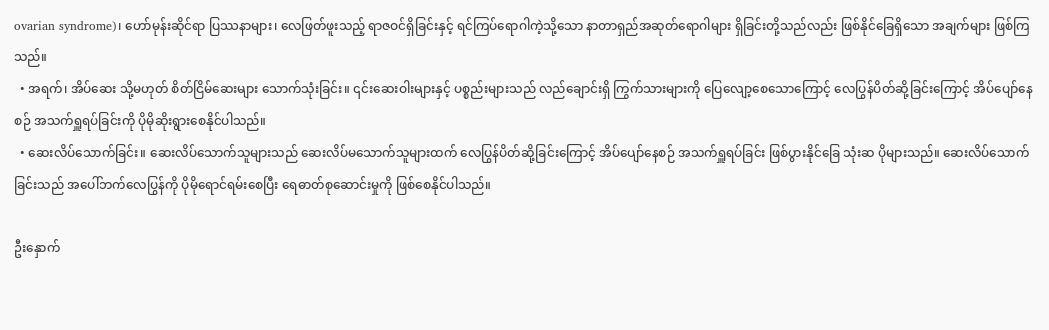ovarian syndrome)၊ ဟော်မုန်းဆိုင်ရာ ပြဿနာများ၊ လေဖြတ်ဖူးသည့် ရာဇဝင်ရှိခြင်းနှင့် ရင်ကြပ်ရောဂါကဲ့သို့သော နာတာရှည်အဆုတ်ရောဂါများ ရှိခြင်းတို့သည်လည်း ဖြစ်နိုင်ခြေရှိသော အချက်များ ဖြစ်ကြသည်။
  • အရက်၊ အိပ်ဆေး သို့မဟုတ် စိတ်ငြိမ်ဆေးများ သောက်သုံးခြင်း။ ၎င်းဆေးဝါးများနှင့် ပစ္စည်းများသည် လည်ချောင်းရှိ ကြွက်သားများကို ပြေလျော့စေသောကြောင့် လေပြွန်ပိတ်ဆို့ခြင်းကြောင့် အိပ်ပျော်နေစဉ် အသက်ရှူရပ်ခြင်းကို ပိုမိုဆိုးရွားစေနိုင်ပါသည်။
  • ဆေးလိပ်သောက်ခြင်း။ ဆေးလိပ်သောက်သူများသည် ဆေးလိပ်မသောက်သူများထက် လေပြွန်ပိတ်ဆို့ခြင်းကြောင့် အိပ်ပျော်နေစဉ် အသက်ရှူရပ်ခြင်း ဖြစ်ပွားနိုင်ခြေ သုံးဆ ပိုများသည်။ ဆေးလိပ်သောက်ခြင်းသည် အပေါ်ဘက်လေပြွန်ကို ပိုမိုရောင်ရမ်းစေပြီး ရေဓာတ်စုဆောင်းမှုကို ဖြစ်စေနိုင်ပါသည်။

ဦးနှောက်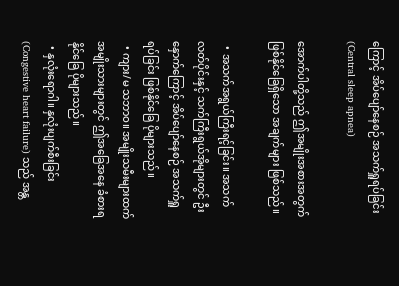ကြောင့် အိပ်ပျော်နေစဉ် အသက်ရှူရပ်ခြင်း (Central sleep apnea)

အောက်ပါတို့သည် ဤအမျိုးအစားအတွက် ဖြစ်နိုင်ခြေရှိသော အချက်များ ဖြစ်သည်။

  • အသက်အရွယ်ကြီးရင့်ခြင်း။ အသက်လတ်ပိုင်းနှင့် သက်ကြီးရွယ်အိုများတွင် ဦးနှောက်ကြောင့် အိပ်ပျော်နေစဉ် အသက်ရှူရပ်ခြင်း ဖြစ်နိုင်ခြေ ပိုများသည်။
  • ကျား/မ သဘာဝ။ အမျိုးသမီးများထက် အမျိုးသားများတွင် ဤအခြေအနေ ခံစားရနိုင်ခြေ ပိုများသည်။
  • နှလုံးရောဂါ။ နှလုံးပျက်စီးခြင်း (Congestive heart failure) သည် အန္တ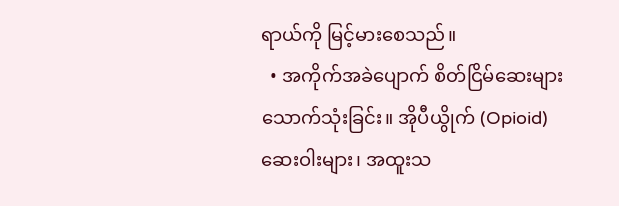ရာယ်ကို မြင့်မားစေသည်။
  • အကိုက်အခဲပျောက် စိတ်ငြိမ်ဆေးများ သောက်သုံးခြင်း။ အိုပီယွိုက် (Opioid) ဆေးဝါးများ၊ အထူးသ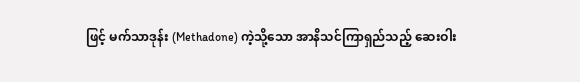ဖြင့် မက်သာဒုန်း (Methadone) ကဲ့သို့သော အာနိသင်ကြာရှည်သည့် ဆေးဝါး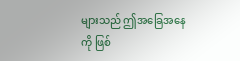များသည် ဤအခြေအနေကို ဖြစ်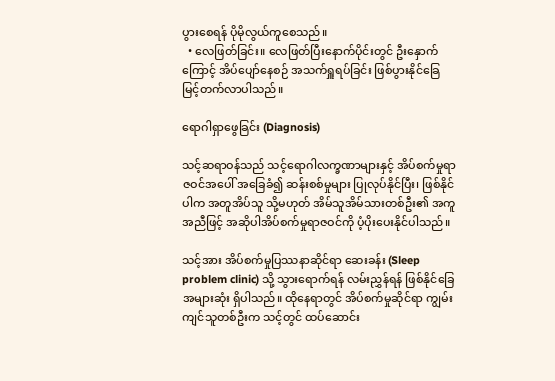ပွားစေရန် ပိုမိုလွယ်ကူစေသည်။
  • လေဖြတ်ခြင်း။ လေဖြတ်ပြီးနောက်ပိုင်းတွင် ဦးနှောက်ကြောင့် အိပ်ပျော်နေစဉ် အသက်ရှူရပ်ခြင်း ဖြစ်ပွားနိုင်ခြေ မြင့်တက်လာပါသည်။

ရောဂါရှာဖွေခြင်း (Diagnosis)

သင့်ဆရာဝန်သည် သင့်ရောဂါလက္ခဏာများနှင့် အိပ်စက်မှုရာဇဝင်အပေါ် အခြေခံ၍ ဆန်းစစ်မှုများ ပြုလုပ်နိုင်ပြီး၊ ဖြစ်နိုင်ပါက အတူအိပ်သူ သို့မဟုတ် အိမ်သူအိမ်သားတစ်ဦး၏ အကူအညီဖြင့် အဆိုပါအိပ်စက်မှုရာဇဝင်ကို ပံ့ပိုးပေးနိုင်ပါသည်။

သင့်အား အိပ်စက်မှုပြဿနာဆိုင်ရာ ဆေးခန်း (Sleep problem clinic) သို့ သွားရောက်ရန် လမ်းညွှန်ရန် ဖြစ်နိုင်ခြေအများဆုံး ရှိပါသည်။ ထိုနေရာတွင် အိပ်စက်မှုဆိုင်ရာ ကျွမ်းကျင်သူတစ်ဦးက သင့်တွင် ထပ်ဆောင်း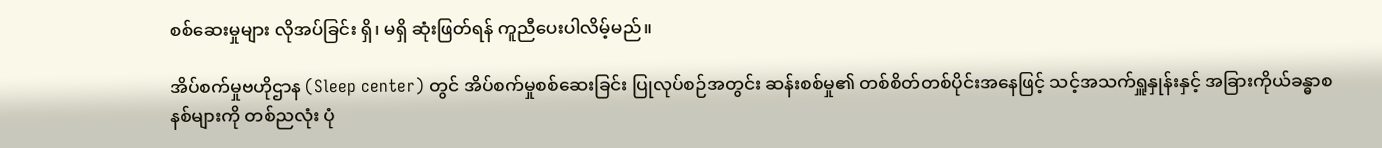စစ်ဆေးမှုများ လိုအပ်ခြင်း ရှိ၊ မရှိ ဆုံးဖြတ်ရန် ကူညီပေးပါလိမ့်မည်။

အိပ်စက်မှုဗဟိုဌာန (Sleep center) တွင် အိပ်စက်မှုစစ်ဆေးခြင်း ပြုလုပ်စဉ်အတွင်း ဆန်းစစ်မှု၏ တစ်စိတ်တစ်ပိုင်းအနေဖြင့် သင့်အသက်ရှူနှုန်းနှင့် အခြားကိုယ်ခန္ဓာစနစ်များကို တစ်ညလုံး ပုံ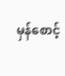မှန်စောင့်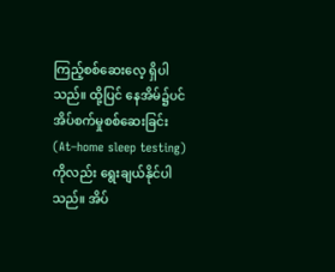ကြည့်စစ်ဆေးလေ့ ရှိပါသည်။ ထို့ပြင် နေအိမ်၌ပင် အိပ်စက်မှုစစ်ဆေးခြင်း (At–home sleep testing) ကိုလည်း ရွေးချယ်နိုင်ပါသည်။ အိပ်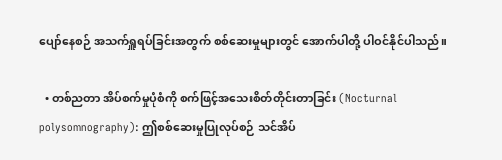ပျော်နေစဉ် အသက်ရှူရပ်ခြင်းအတွက် စစ်ဆေးမှုများတွင် အောက်ပါတို့ ပါဝင်နိုင်ပါသည်။

  • တစ်ညတာ အိပ်စက်မှုပုံစံကို စက်ဖြင့်အသေးစိတ်တိုင်းတာခြင်း (Nocturnal polysomnography): ဤစစ်ဆေးမှုပြုလုပ်စဉ် သင်အိပ်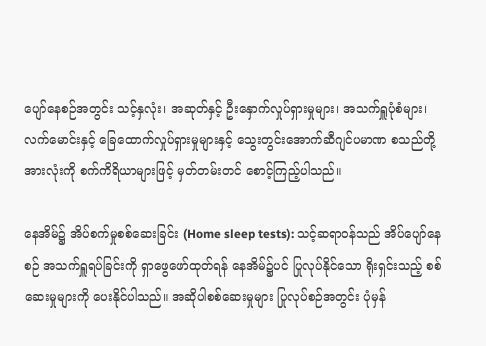ပျော်နေစဉ်အတွင်း သင့်နှလုံး၊ အဆုတ်နှင့် ဦးနှောက်လှုပ်ရှားမှုများ၊ အသက်ရှူပုံစံများ၊ လက်မောင်းနှင့် ခြေထောက်လှုပ်ရှားမှုများနှင့် သွေးတွင်းအောက်ဆီဂျင်ပမာဏ စသည်တို့အားလုံးကို စက်ကိရိယာများဖြင့် မှတ်တမ်းတင် စောင့်ကြည့်ပါသည်။

နေအိမ်၌ အိပ်စက်မှုစစ်ဆေးခြင်း (Home sleep tests): သင့်ဆရာဝန်သည် အိပ်ပျော်နေစဉ် အသက်ရှူရပ်ခြင်းကို ရှာဖွေဖော်ထုတ်ရန် နေအိမ်၌ပင် ပြုလုပ်နိုင်သော ရိုးရှင်းသည့် စစ်ဆေးမှုများကို ပေးနိုင်ပါသည်။ အဆိုပါစစ်ဆေးမှုများ ပြုလုပ်စဉ်အတွင်း ပုံမှန်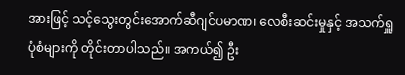အားဖြင့် သင့်သွေးတွင်းအောက်ဆီဂျင်ပမာဏ၊ လေစီးဆင်းမှုနှင့် အသက်ရှူပုံစံများကို တိုင်းတာပါသည်။ အကယ်၍ ဦး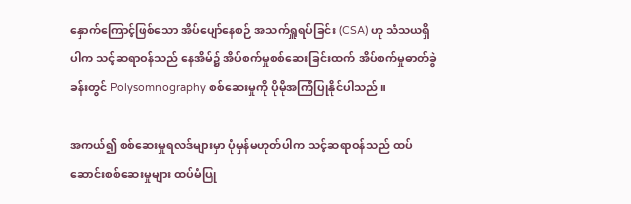နှောက်ကြောင့်ဖြစ်သော အိပ်ပျော်နေစဉ် အသက်ရှူရပ်ခြင်း (CSA) ဟု သံသယရှိပါက သင့်ဆရာဝန်သည် နေအိမ်၌ အိပ်စက်မှုစစ်ဆေးခြင်းထက် အိပ်စက်မှုဓာတ်ခွဲခန်းတွင် Polysomnography စစ်ဆေးမှုကို ပိုမိုအကြံပြုနိုင်ပါသည်။

အကယ်၍ စစ်ဆေးမှုရလဒ်များမှာ ပုံမှန်မဟုတ်ပါက သင့်ဆရာဝန်သည် ထပ်ဆောင်းစစ်ဆေးမှုများ ထပ်မံပြု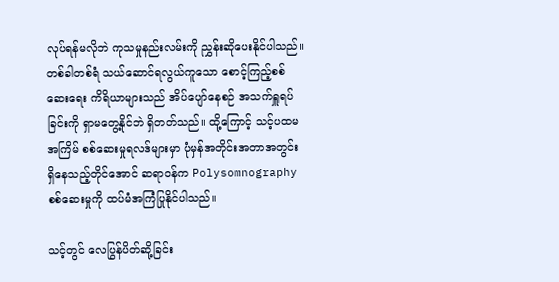လုပ်ရန်မလိုဘဲ ကုသမှုနည်းလမ်းကို ညွှန်းဆိုပေးနိုင်ပါသည်။ တစ်ခါတစ်ရံ သယ်ဆောင်ရလွယ်ကူသော စောင့်ကြည့်စစ်ဆေးရေး ကိရိယာများသည် အိပ်ပျော်နေစဉ် အသက်ရှူရပ်ခြင်းကို ရှာမတွေ့နိုင်ဘဲ ရှိတတ်သည်။ ထို့ကြောင့် သင့်ပထမအကြိမ် စစ်ဆေးမှုရလဒ်များမှာ ပုံမှန်အတိုင်းအတာအတွင်း ရှိနေသည့်တိုင်အောင် ဆရာဝန်က Polysomnography စစ်ဆေးမှုကို ထပ်မံအကြံပြုနိုင်ပါသည်။

သင့်တွင် လေပြွန်ပိတ်ဆို့ခြင်း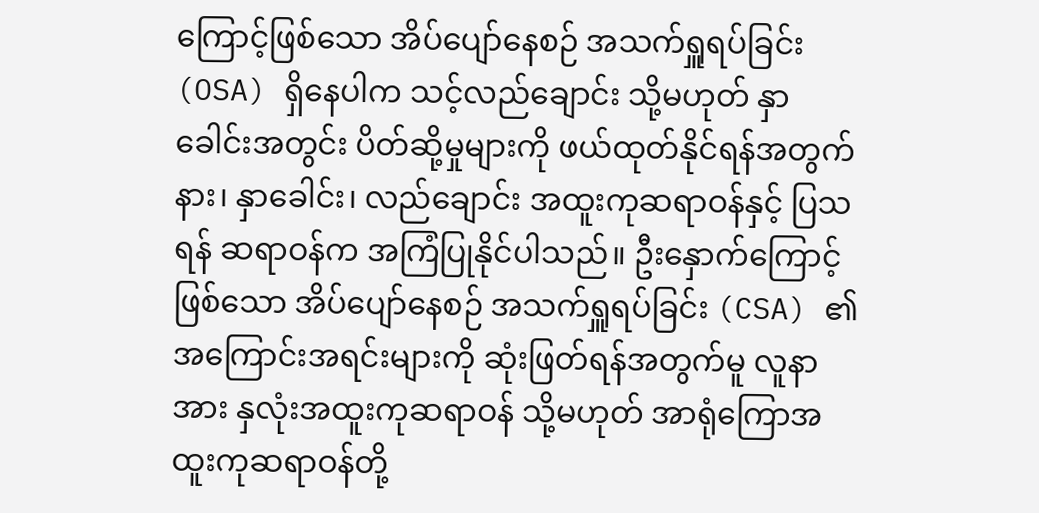ကြောင့်ဖြစ်သော အိပ်ပျော်နေစဉ် အသက်ရှူရပ်ခြင်း (OSA) ရှိနေပါက သင့်လည်ချောင်း သို့မဟုတ် နှာခေါင်းအတွင်း ပိတ်ဆို့မှုများကို ဖယ်ထုတ်နိုင်ရန်အတွက် နား၊ နှာခေါင်း၊ လည်ချောင်း အထူးကုဆရာဝန်နှင့် ပြသရန် ဆရာဝန်က အကြံပြုနိုင်ပါသည်။ ဦးနှောက်ကြောင့်ဖြစ်သော အိပ်ပျော်နေစဉ် အသက်ရှူရပ်ခြင်း (CSA) ၏ အကြောင်းအရင်းများကို ဆုံးဖြတ်ရန်အတွက်မူ လူနာအား နှလုံးအထူးကုဆရာဝန် သို့မဟုတ် အာရုံကြောအထူးကုဆရာဝန်တို့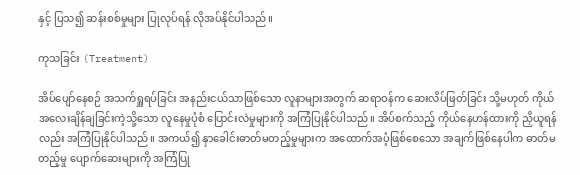နှင့် ပြသ၍ ဆန်းစစ်မှုများ ပြုလုပ်ရန် လိုအပ်နိုင်ပါသည်။

ကုသခြင်း (Treatment)

အိပ်ပျော်နေစဉ် အသက်ရှူရပ်ခြင်း အနည်းငယ်သာဖြစ်သော လူနာများအတွက် ဆရာဝန်က ဆေးလိပ်ဖြတ်ခြင်း သို့မဟုတ် ကိုယ်အလေးချိန်ချခြင်းကဲ့သို့သော လူနေမှုပုံစံ ပြောင်းလဲမှုများကို အကြံပြုနိုင်ပါသည်။ အိပ်စက်သည့် ကိုယ်နေဟန်ထားကို ညှိယူရန်လည်း အကြံပြုနိုင်ပါသည်။ အကယ်၍ နှာခေါင်းဓာတ်မတည့်မှုများက အထောက်အပံ့ဖြစ်စေသော အချက်ဖြစ်နေပါက ဓာတ်မတည့်မှု ပျောက်ဆေးများကို အကြံပြု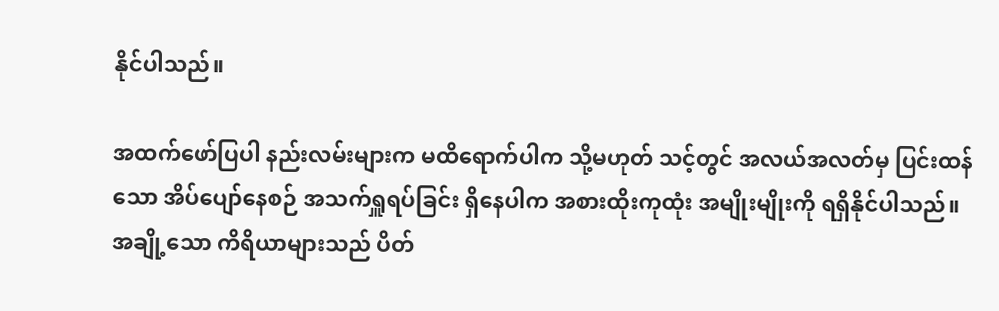နိုင်ပါသည်။

အထက်ဖော်ပြပါ နည်းလမ်းများက မထိရောက်ပါက သို့မဟုတ် သင့်တွင် အလယ်အလတ်မှ ပြင်းထန်သော အိပ်ပျော်နေစဉ် အသက်ရှူရပ်ခြင်း ရှိနေပါက အစားထိုးကုထုံး အမျိုးမျိုးကို ရရှိနိုင်ပါသည်။ အချို့သော ကိရိယာများသည် ပိတ်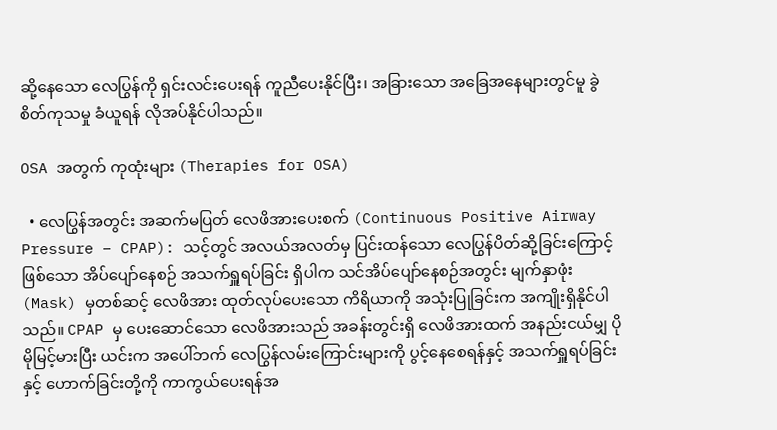ဆို့နေသော လေပြွန်ကို ရှင်းလင်းပေးရန် ကူညီပေးနိုင်ပြီး၊ အခြားသော အခြေအနေများတွင်မူ ခွဲစိတ်ကုသမှု ခံယူရန် လိုအပ်နိုင်ပါသည်။

OSA အတွက် ကုထုံးများ (Therapies for OSA)

  • လေပြွန်အတွင်း အဆက်မပြတ် လေဖိအားပေးစက် (Continuous Positive Airway Pressure – CPAP): သင့်တွင် အလယ်အလတ်မှ ပြင်းထန်သော လေပြွန်ပိတ်ဆို့ခြင်းကြောင့်ဖြစ်သော အိပ်ပျော်နေစဉ် အသက်ရှူရပ်ခြင်း ရှိပါက သင်အိပ်ပျော်နေစဉ်အတွင်း မျက်နှာဖုံး (Mask) မှတစ်ဆင့် လေဖိအား ထုတ်လုပ်ပေးသော ကိရိယာကို အသုံးပြုခြင်းက အကျိုးရှိနိုင်ပါသည်။ CPAP မှ ပေးဆောင်သော လေဖိအားသည် အခန်းတွင်းရှိ လေဖိအားထက် အနည်းငယ်မျှ ပိုမိုမြင့်မားပြီး ယင်းက အပေါ်ဘက် လေပြွန်လမ်းကြောင်းများကို ပွင့်နေစေရန်နှင့် အသက်ရှူရပ်ခြင်းနှင့် ဟောက်ခြင်းတို့ကို ကာကွယ်ပေးရန်အ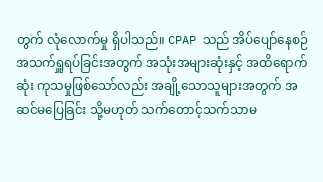တွက် လုံလောက်မှု ရှိပါသည်။ CPAP သည် အိပ်ပျော်နေစဉ် အသက်ရှူရပ်ခြင်းအတွက် အသုံးအများဆုံးနှင့် အထိရောက်ဆုံး ကုသမှုဖြစ်သော်လည်း အချို့သောသူများအတွက် အဆင်မပြေခြင်း သို့မဟုတ် သက်တောင့်သက်သာမ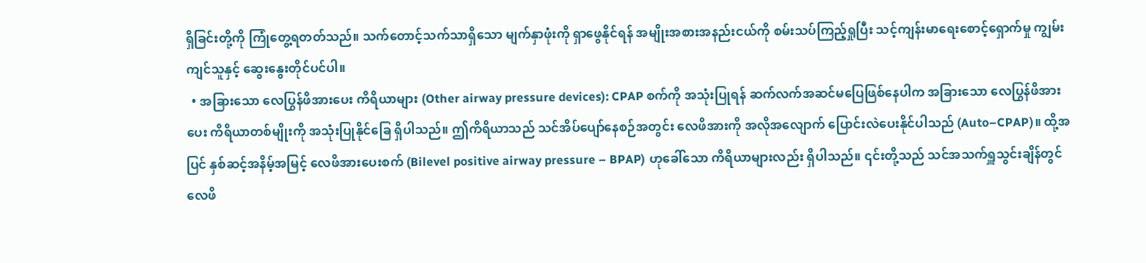ရှိခြင်းတို့ကို ကြုံတွေ့ရတတ်သည်။ သက်တောင့်သက်သာရှိသော မျက်နှာဖုံးကို ရှာဖွေနိုင်ရန် အမျိုးအစားအနည်းငယ်ကို စမ်းသပ်ကြည့်ရှုပြီး သင့်ကျန်းမာရေးစောင့်ရှောက်မှု ကျွမ်းကျင်သူနှင့် ဆွေးနွေးတိုင်ပင်ပါ။
  • အခြားသော လေပြွန်ဖိအားပေး ကိရိယာများ (Other airway pressure devices): CPAP စက်ကို အသုံးပြုရန် ဆက်လက်အဆင်မပြေဖြစ်နေပါက အခြားသော လေပြွန်ဖိအားပေး ကိရိယာတစ်မျိုးကို အသုံးပြုနိုင်ခြေ ရှိပါသည်။ ဤကိရိယာသည် သင်အိပ်ပျော်နေစဉ်အတွင်း လေဖိအားကို အလိုအလျောက် ပြောင်းလဲပေးနိုင်ပါသည် (Auto–CPAP)။ ထို့အပြင် နှစ်ဆင့်အနိမ့်အမြင့် လေဖိအားပေးစက် (Bilevel positive airway pressure – BPAP) ဟုခေါ်သော ကိရိယာများလည်း ရှိပါသည်။ ၎င်းတို့သည် သင်အသက်ရှူသွင်းချိန်တွင် လေဖိ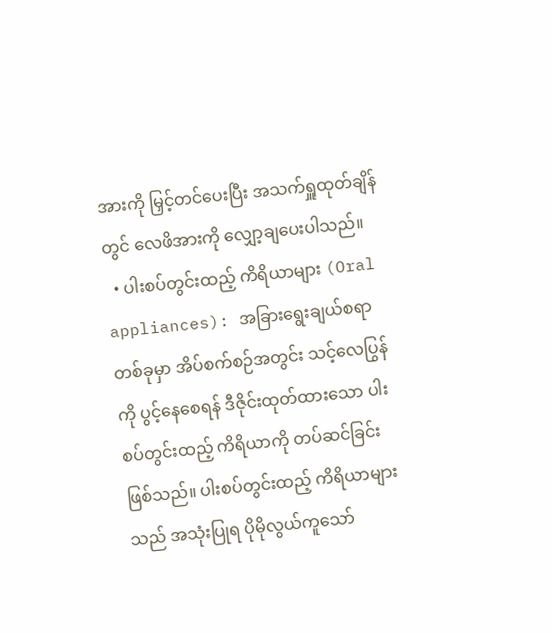အားကို မြှင့်တင်ပေးပြီး အသက်ရှူထုတ်ချိန်တွင် လေဖိအားကို လျှော့ချပေးပါသည်။
  • ပါးစပ်တွင်းထည့် ကိရိယာများ (Oral appliances): အခြားရွေးချယ်စရာတစ်ခုမှာ အိပ်စက်စဉ်အတွင်း သင့်လေပြွန်ကို ပွင့်နေစေရန် ဒီဇိုင်းထုတ်ထားသော ပါးစပ်တွင်းထည့် ကိရိယာကို တပ်ဆင်ခြင်း ဖြစ်သည်။ ပါးစပ်တွင်းထည့် ကိရိယာများသည် အသုံးပြုရ ပိုမိုလွယ်ကူသော်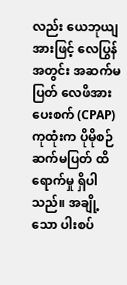လည်း ယေဘုယျအားဖြင့် လေပြွန်အတွင်း အဆက်မပြတ် လေဖိအားပေးစက် (CPAP) ကုထုံးက ပိုမိုစဉ်ဆက်မပြတ် ထိရောက်မှု ရှိပါသည်။ အချို့သော ပါးစပ်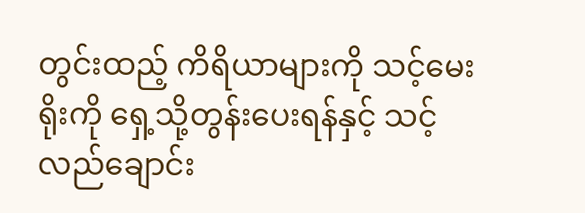တွင်းထည့် ကိရိယာများကို သင့်မေးရိုးကို ရှေ့သို့တွန်းပေးရန်နှင့် သင့်လည်ချောင်း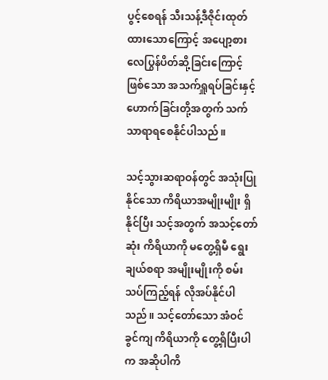ပွင့်စေရန် သီးသန့်ဒီဇိုင်းထုတ်ထားသောကြောင့် အပျော့စား လေပြွန်ပိတ်ဆို့ခြင်းကြောင့်ဖြစ်သော အသက်ရှူရပ်ခြင်းနှင့် ဟောက်ခြင်းတို့အတွက် သက်သာရာရစေနိုင်ပါသည်။

သင့်သွားဆရာဝန်တွင် အသုံးပြုနိုင်သော ကိရိယာအမျိုးမျိုး ရှိနိုင်ပြီး သင့်အတွက် အသင့်တော်ဆုံး ကိရိယာကို မတွေ့ရှိမီ ရွေးချယ်စရာ အမျိုးမျိုးကို စမ်းသပ်ကြည့်ရန် လိုအပ်နိုင်ပါသည်။ သင့်တော်သော အံဝင်ခွင်ကျ ကိရိယာကို တွေ့ရှိပြီးပါက အဆိုပါကိ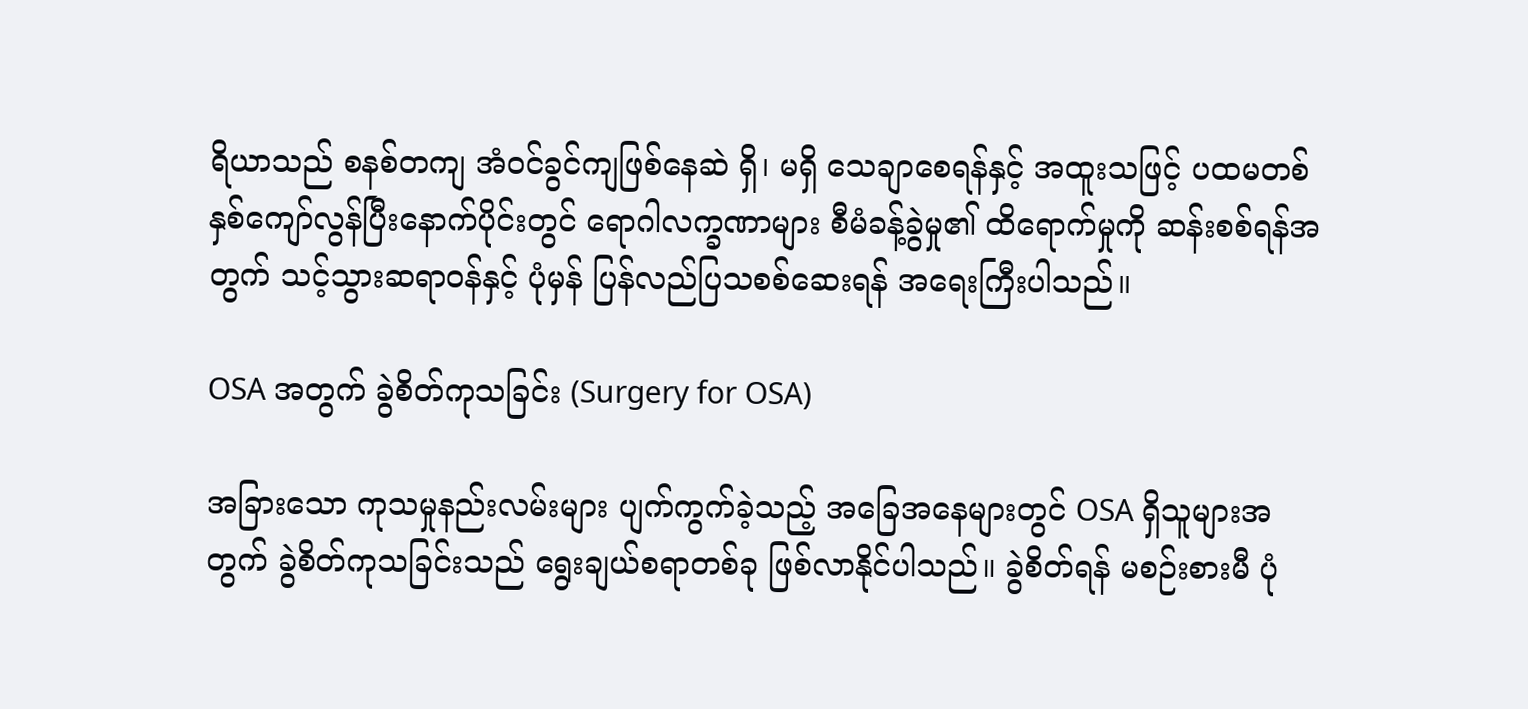ရိယာသည် စနစ်တကျ အံဝင်ခွင်ကျဖြစ်နေဆဲ ရှိ၊ မရှိ သေချာစေရန်နှင့် အထူးသဖြင့် ပထမတစ်နှစ်ကျော်လွန်ပြီးနောက်ပိုင်းတွင် ရောဂါလက္ခဏာများ စီမံခန့်ခွဲမှု၏ ထိရောက်မှုကို ဆန်းစစ်ရန်အတွက် သင့်သွားဆရာဝန်နှင့် ပုံမှန် ပြန်လည်ပြသစစ်ဆေးရန် အရေးကြီးပါသည်။

OSA အတွက် ခွဲစိတ်ကုသခြင်း (Surgery for OSA)

အခြားသော ကုသမှုနည်းလမ်းများ ပျက်ကွက်ခဲ့သည့် အခြေအနေများတွင် OSA ရှိသူများအတွက် ခွဲစိတ်ကုသခြင်းသည် ရွေးချယ်စရာတစ်ခု ဖြစ်လာနိုင်ပါသည်။ ခွဲစိတ်ရန် မစဉ်းစားမီ ပုံ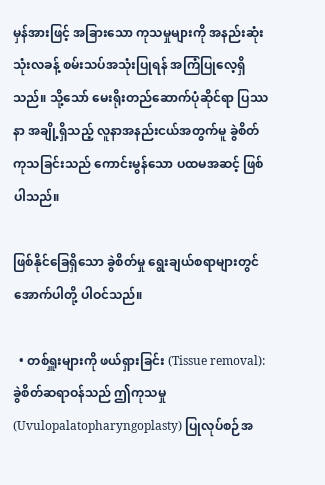မှန်အားဖြင့် အခြားသော ကုသမှုများကို အနည်းဆုံး သုံးလခန့် စမ်းသပ်အသုံးပြုရန် အကြံပြုလေ့ရှိသည်။ သို့သော် မေးရိုးတည်ဆောက်ပုံဆိုင်ရာ ပြဿနာ အချို့ရှိသည့် လူနာအနည်းငယ်အတွက်မူ ခွဲစိတ်ကုသခြင်းသည် ကောင်းမွန်သော ပထမအဆင့် ဖြစ်ပါသည်။

ဖြစ်နိုင်ခြေရှိသော ခွဲစိတ်မှု ရွေးချယ်စရာများတွင် အောက်ပါတို့ ပါဝင်သည်။

  • တစ်ရှူးများကို ဖယ်ရှားခြင်း (Tissue removal): ခွဲစိတ်ဆရာဝန်သည် ဤကုသမှု (Uvulopalatopharyngoplasty) ပြုလုပ်စဉ်အ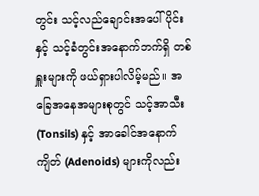တွင်း သင့်လည်ချောင်းအပေါ်ပိုင်းနှင့် သင့်ခံတွင်းအနောက်ဘက်ရှိ တစ်ရှူးများကို ဖယ်ရှားပါလိမ့်မည်။ အခြေအနေအများစုတွင် သင့်အာသီး (Tonsils) နှင့် အာခေါင်အနောက်ကျိတ် (Adenoids) များကိုလည်း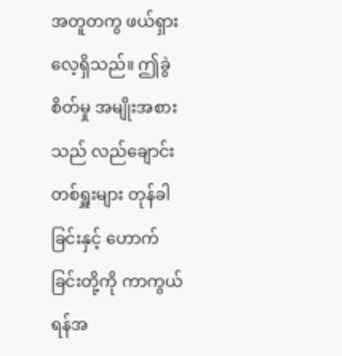အတူတကွ ဖယ်ရှားလေ့ရှိသည်။ ဤခွဲစိတ်မှု အမျိုးအစားသည် လည်ချောင်းတစ်ရှူးများ တုန်ခါခြင်းနှင့် ဟောက်ခြင်းတို့ကို ကာကွယ်ရန်အ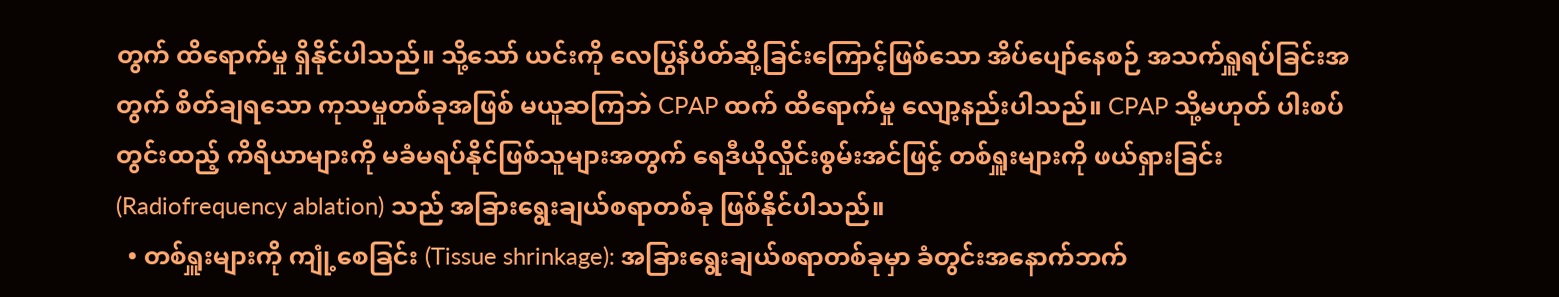တွက် ထိရောက်မှု ရှိနိုင်ပါသည်။ သို့သော် ယင်းကို လေပြွန်ပိတ်ဆို့ခြင်းကြောင့်ဖြစ်သော အိပ်ပျော်နေစဉ် အသက်ရှူရပ်ခြင်းအတွက် စိတ်ချရသော ကုသမှုတစ်ခုအဖြစ် မယူဆကြဘဲ CPAP ထက် ထိရောက်မှု လျော့နည်းပါသည်။ CPAP သို့မဟုတ် ပါးစပ်တွင်းထည့် ကိရိယာများကို မခံမရပ်နိုင်ဖြစ်သူများအတွက် ရေဒီယိုလှိုင်းစွမ်းအင်ဖြင့် တစ်ရှူးများကို ဖယ်ရှားခြင်း (Radiofrequency ablation) သည် အခြားရွေးချယ်စရာတစ်ခု ဖြစ်နိုင်ပါသည်။
  • တစ်ရှူးများကို ကျုံ့စေခြင်း (Tissue shrinkage): အခြားရွေးချယ်စရာတစ်ခုမှာ ခံတွင်းအနောက်ဘက်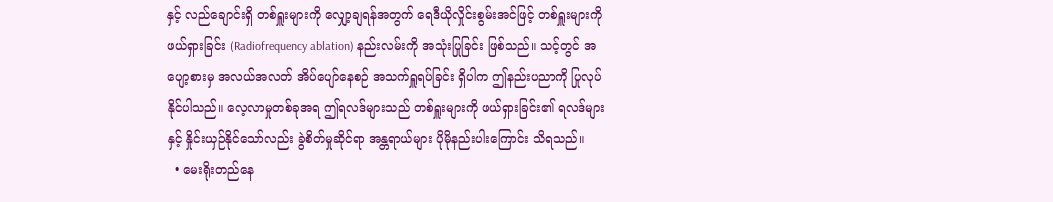နှင့် လည်ချောင်းရှိ တစ်ရှူးများကို လျှော့ချရန်အတွက် ရေဒီယိုလှိုင်းစွမ်းအင်ဖြင့် တစ်ရှူးများကို ဖယ်ရှားခြင်း (Radiofrequency ablation) နည်းလမ်းကို အသုံးပြုခြင်း ဖြစ်သည်။ သင့်တွင် အပျော့စားမှ အလယ်အလတ် အိပ်ပျော်နေစဉ် အသက်ရှူရပ်ခြင်း ရှိပါက ဤနည်းပညာကို ပြုလုပ်နိုင်ပါသည်။ လေ့လာမှုတစ်ခုအရ ဤရလဒ်များသည် တစ်ရှူးများကို ဖယ်ရှားခြင်း၏ ရလဒ်များနှင့် နှိုင်းယှဉ်နိုင်သော်လည်း ခွဲစိတ်မှုဆိုင်ရာ အန္တရာယ်များ ပိုမိုနည်းပါးကြောင်း သိရသည်။
  • မေးရိုးတည်နေ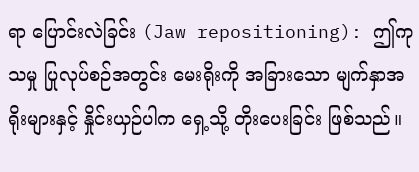ရာ ပြောင်းလဲခြင်း (Jaw repositioning): ဤကုသမှု ပြုလုပ်စဉ်အတွင်း မေးရိုးကို အခြားသော မျက်နှာအရိုးများနှင့် နှိုင်းယှဉ်ပါက ရှေ့သို့ တိုးပေးခြင်း ဖြစ်သည်။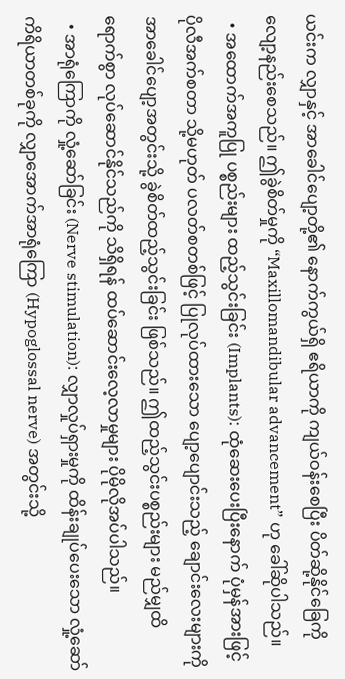ယင်းက လျှာနှင့် အာခေါင်ပျော့တို့၏ နောက်ကွယ်ရှိ ဧရိယာကို ကျယ်ဝန်းစေပြီး ပိတ်ဆို့နိုင်ခြေကို လျော့နည်းစေသည်။ ဤခွဲစိတ်မှုကို “Maxillomandibular advancement” ဟု ခေါ်ဆိုပါသည်။
  • အထောက်အကူပြု ပစ္စည်းများ ထည့်သွင်းခြင်း (Implants): ထုံဆေးပေးပြီးနောက် ပုံမှန်အားဖြင့် ပိုလီအက်စတာ သို့မဟုတ် ပလတ်စတစ်ဖြင့် ပြုလုပ်ထားသော ပျော့ပျောင်းသည့် ချောင်းလေးများကို အာခေါင်ပျော့အတွင်းသို့ ခွဲစိတ်ထည့်သွင်းခြင်း ဖြစ်သည်။ ဤထည့်သွင်းပစ္စည်းများ မည်မျှထိရောက်စွာ လုပ်ဆောင်နိုင်သည်ကို သိရှိရန် ထပ်ဆောင်းလေ့လာမှုများ ပိုမိုလိုအပ်ပါသည်။
  • အာရုံကြောကို လှုံ့ဆော်ခြင်း (Nerve stimulation): လျှာလှုပ်ရှားမှုကို ထိန်းချုပ်ပေးသော လှုံ့ဆော်ကိရိယာတစ်ခုကို လျှာအောက်အာရုံကြော (Hypoglossal nerve) အတွင်းသို့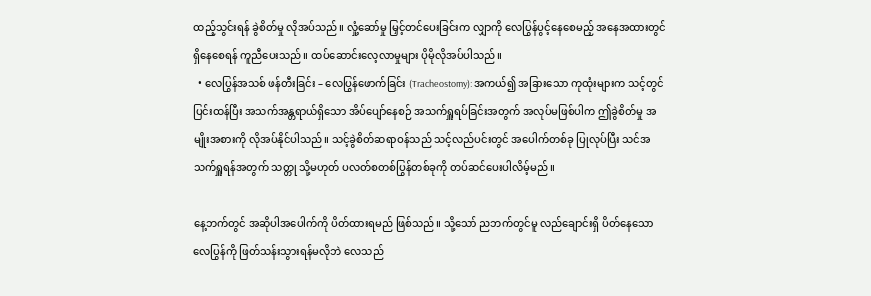ထည့်သွင်းရန် ခွဲစိတ်မှု လိုအပ်သည်။ လှုံ့ဆော်မှု မြှင့်တင်ပေးခြင်းက လျှာကို လေပြွန်ပွင့်နေစေမည့် အနေအထားတွင် ရှိနေစေရန် ကူညီပေးသည်။ ထပ်ဆောင်းလေ့လာမှုများ ပိုမိုလိုအပ်ပါသည်။
  • လေပြွန်အသစ် ဖန်တီးခြင်း – လေပြွန်ဖောက်ခြင်း (Tracheostomy): အကယ်၍ အခြားသော ကုထုံးများက သင့်တွင် ပြင်းထန်ပြီး အသက်အန္တရာယ်ရှိသော အိပ်ပျော်နေစဉ် အသက်ရှူရပ်ခြင်းအတွက် အလုပ်မဖြစ်ပါက ဤခွဲစိတ်မှု အမျိုးအစားကို လိုအပ်နိုင်ပါသည်။ သင့်ခွဲစိတ်ဆရာဝန်သည် သင့်လည်ပင်းတွင် အပေါက်တစ်ခု ပြုလုပ်ပြီး သင်အသက်ရှူရန်အတွက် သတ္တု သို့မဟုတ် ပလတ်စတစ်ပြွန်တစ်ခုကို တပ်ဆင်ပေးပါလိမ့်မည်။

နေ့ဘက်တွင် အဆိုပါအပေါက်ကို ပိတ်ထားရမည် ဖြစ်သည်။ သို့သော် ညဘက်တွင်မူ လည်ချောင်းရှိ ပိတ်နေသော လေပြွန်ကို ဖြတ်သန်းသွားရန်မလိုဘဲ လေသည်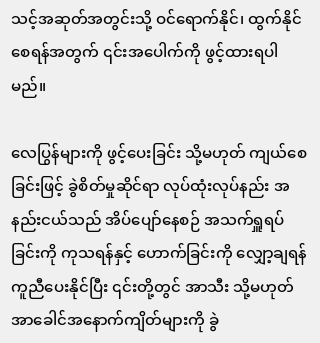သင့်အဆုတ်အတွင်းသို့ ဝင်ရောက်နိုင်၊ ထွက်နိုင်စေရန်အတွက် ၎င်းအပေါက်ကို ဖွင့်ထားရပါမည်။

လေပြွန်များကို ဖွင့်ပေးခြင်း သို့မဟုတ် ကျယ်စေခြင်းဖြင့် ခွဲစိတ်မှုဆိုင်ရာ လုပ်ထုံးလုပ်နည်း အနည်းငယ်သည် အိပ်ပျော်နေစဉ် အသက်ရှူရပ်ခြင်းကို ကုသရန်နှင့် ဟောက်ခြင်းကို လျှော့ချရန် ကူညီပေးနိုင်ပြီး ၎င်းတို့တွင် အာသီး သို့မဟုတ် အာခေါင်အနောက်ကျိတ်များကို ခွဲ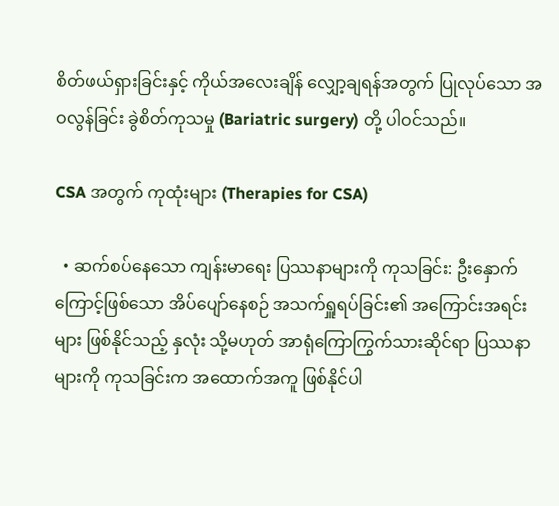စိတ်ဖယ်ရှားခြင်းနှင့် ကိုယ်အလေးချိန် လျှော့ချရန်အတွက် ပြုလုပ်သော အဝလွန်ခြင်း ခွဲစိတ်ကုသမှု (Bariatric surgery) တို့ ပါဝင်သည်။

CSA အတွက် ကုထုံးများ (Therapies for CSA)

  • ဆက်စပ်နေသော ကျန်းမာရေး ပြဿနာများကို ကုသခြင်း: ဦးနှောက်ကြောင့်ဖြစ်သော အိပ်ပျော်နေစဉ် အသက်ရှူရပ်ခြင်း၏ အကြောင်းအရင်းများ ဖြစ်နိုင်သည့် နှလုံး သို့မဟုတ် အာရုံကြောကြွက်သားဆိုင်ရာ ပြဿနာများကို ကုသခြင်းက အထောက်အကူ ဖြစ်နိုင်ပါ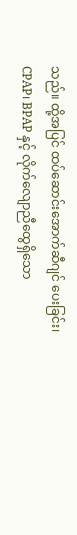သည်။ ထို့အပြင် ထပ်ဆောင်းအောက်ဆီဂျင် ပေးခြင်း၊ CPAP၊ BPAP နှင့် လိုက်လျောညီထွေရှိသော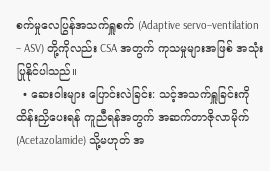စက်မှုလေပြွန်အသက်ရှူစက် (Adaptive servo–ventilation – ASV) တို့ကိုလည်း CSA အတွက် ကုသမှုများအဖြစ် အသုံးပြုနိုင်ပါသည်။
  • ဆေးဝါးများ ပြောင်းလဲခြင်း: သင့်အသက်ရှူခြင်းကို ထိန်းညှိပေးရန် ကူညီရန်အတွက် အဆက်တာဇိုလာမိုက် (Acetazolamide) သို့မဟုတ် အ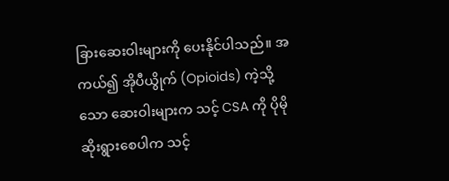ခြားဆေးဝါးများကို ပေးနိုင်ပါသည်။ အကယ်၍ အိုပီယွိုက် (Opioids) ကဲ့သို့သော ဆေးဝါးများက သင့် CSA ကို ပိုမိုဆိုးရွားစေပါက သင့်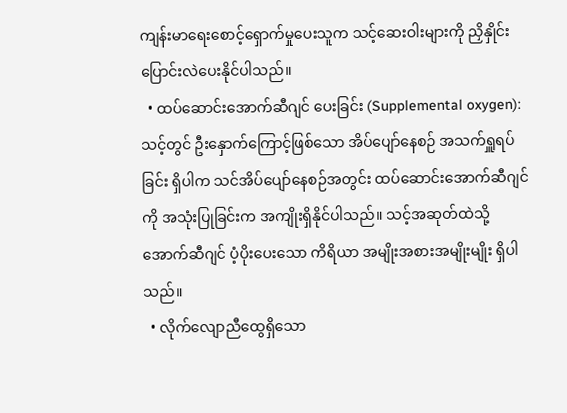ကျန်းမာရေးစောင့်ရှောက်မှုပေးသူက သင့်ဆေးဝါးများကို ညှိနှိုင်းပြောင်းလဲပေးနိုင်ပါသည်။
  • ထပ်ဆောင်းအောက်ဆီဂျင် ပေးခြင်း (Supplemental oxygen): သင့်တွင် ဦးနှောက်ကြောင့်ဖြစ်သော အိပ်ပျော်နေစဉ် အသက်ရှူရပ်ခြင်း ရှိပါက သင်အိပ်ပျော်နေစဉ်အတွင်း ထပ်ဆောင်းအောက်ဆီဂျင်ကို အသုံးပြုခြင်းက အကျိုးရှိနိုင်ပါသည်။ သင့်အဆုတ်ထဲသို့ အောက်ဆီဂျင် ပံ့ပိုးပေးသော ကိရိယာ အမျိုးအစားအမျိုးမျိုး ရှိပါသည်။
  • လိုက်လျောညီထွေရှိသော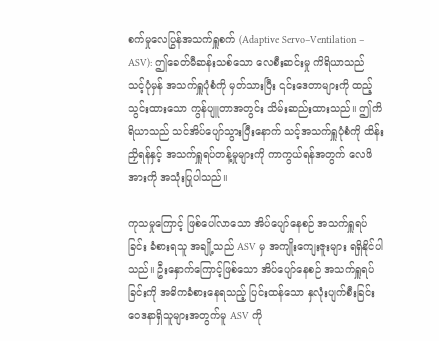စက်မှုလေပြွန်အသက်ရှူစက် (Adaptive Servo–Ventilation – ASV): ဤခေတ်မီဆန်းသစ်သော လေစီးဆင်းမှု ကိရိယာသည် သင့်ပုံမှန် အသက်ရှူပုံစံကို မှတ်သားပြီး ၎င်းဒေတာများကို ထည့်သွင်းထားသော ကွန်ပျူတာအတွင်း သိမ်းဆည်းထားသည်။ ဤကိရိယာသည် သင်အိပ်ပျော်သွားပြီးနောက် သင့်အသက်ရှူပုံစံကို ထိန်းညှိရန်နှင့် အသက်ရှူရပ်တန့်မှုများကို ကာကွယ်ရန်အတွက် လေဖိအားကို အသုံးပြုပါသည်။

ကုသမှုကြောင့် ဖြစ်ပေါ်လာသော အိပ်ပျော်နေစဉ် အသက်ရှူရပ်ခြင်း ခံစားရသူ အချို့သည် ASV မှ အကျိုးကျေးဇူးများ ရရှိနိုင်ပါသည်။ ဦးနှောက်ကြောင့်ဖြစ်သော အိပ်ပျော်နေစဉ် အသက်ရှူရပ်ခြင်းကို အဓိကခံစားနေရသည့် ပြင်းထန်သော နှလုံးပျက်စီးခြင်း ဝေဒနာရှိသူများအတွက်မူ ASV ကို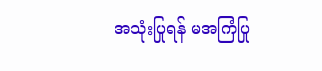အသုံးပြုရန် မအကြံပြု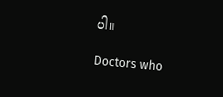ပါ။

Doctors who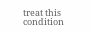treat this condition